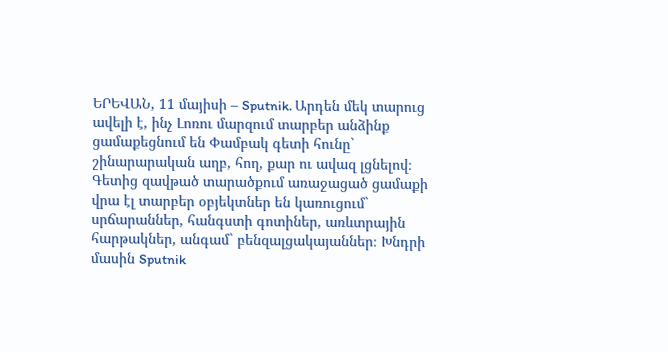ԵՐԵՎԱՆ, 11 մայիսի – Sputnik. Արդեն մեկ տարուց ավելի է, ինչ Լոռու մարզում տարբեր անձինք ցամաքեցնում են Փամբակ գետի հունը` շինարարական աղբ, հող, քար ու ավազ լցնելով։ Գետից զավթած տարածքում առաջացած ցամաքի վրա էլ տարբեր օբյեկտներ են կառուցում` սրճարաններ, հանգստի գոտիներ, առևտրային հարթակներ, անգամ` բենզալցակայաններ։ Խնդրի մասին Sputnik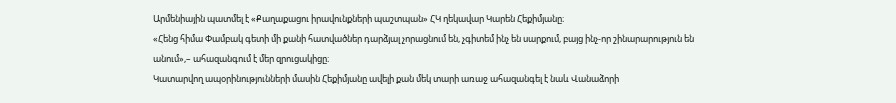Արմենիային պատմել է «Քաղաքացու իրավունքների պաշտպան» ՀԿ ղեկավար Կարեն Հեքիմյանը։
«Հենց հիմա Փամբակ գետի մի քանի հատվածներ դարձյալ չորացնում են, չգիտեմ ինչ են սարքում, բայց ինչ-որ շինարարություն են անում»,– ահազանգում է մեր զրուցակիցը։
Կատարվող ապօրինությունների մասին Հեքիմյանը ավելի քան մեկ տարի առաջ ահազանգել է նաև Վանաձորի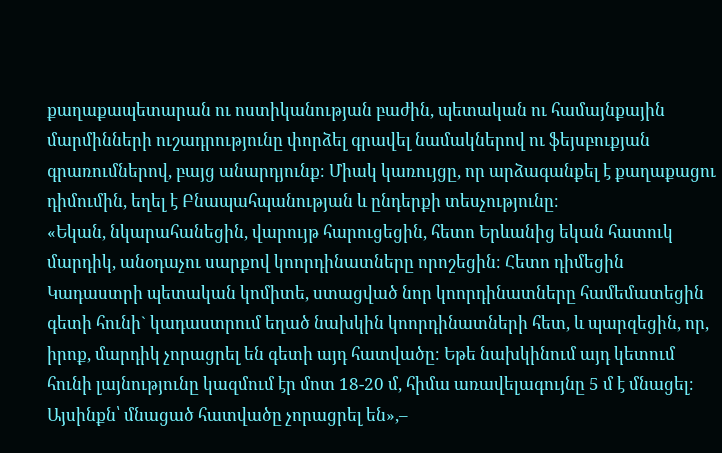քաղաքապետարան ու ոստիկանության բաժին, պետական ու համայնքային մարմինների ուշադրությունը փորձել գրավել նամակներով ու ֆեյսբուքյան գրառումներով, բայց անարդյունք։ Միակ կառույցը, որ արձագանքել է քաղաքացու դիմումին, եղել է Բնապահպանության և ընդերքի տեսչությունը։
«Եկան, նկարահանեցին, վարույթ հարուցեցին, հետո Երևանից եկան հատուկ մարդիկ, անօդաչու սարքով կոորդինատները որոշեցին։ Հետո դիմեցին Կադաստրի պետական կոմիտե, ստացված նոր կոորդինատները համեմատեցին գետի հունի` կադաստրում եղած նախկին կոորդինատների հետ, և պարզեցին, որ, իրոք, մարդիկ չորացրել են գետի այդ հատվածը։ Եթե նախկինում այդ կետում հունի լայնությունը կազմում էր մոտ 18-20 մ, հիմա առավելագույնը 5 մ է մնացել։ Այսինքն՝ մնացած հատվածը չորացրել են»,–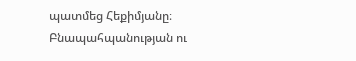պատմեց Հեքիմյանը։
Բնապահպանության ու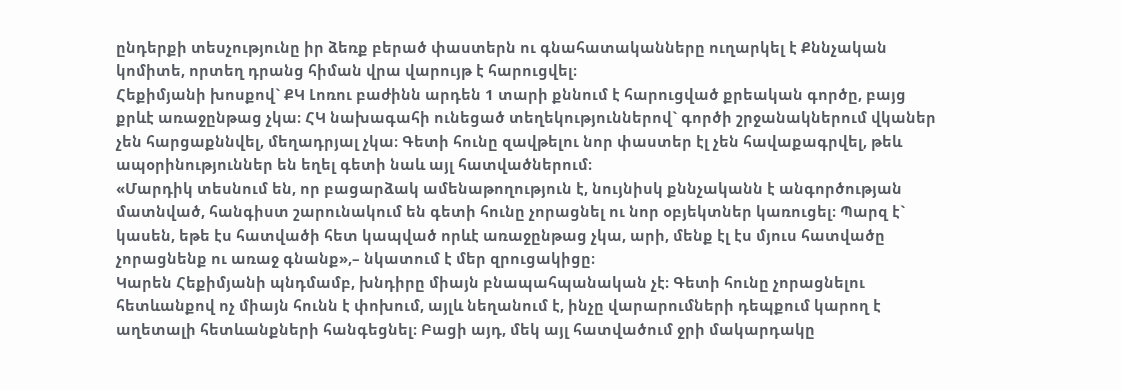ընդերքի տեսչությունը իր ձեռք բերած փաստերն ու գնահատականները ուղարկել է Քննչական կոմիտե, որտեղ դրանց հիման վրա վարույթ է հարուցվել։
Հեքիմյանի խոսքով` ՔԿ Լոռու բաժինն արդեն 1 տարի քննում է հարուցված քրեական գործը, բայց քրևէ առաջընթաց չկա։ ՀԿ նախագահի ունեցած տեղեկություններով` գործի շրջանակներում վկաներ չեն հարցաքննվել, մեղադրյալ չկա։ Գետի հունը զավթելու նոր փաստեր էլ չեն հավաքագրվել, թեև ապօրինություններ են եղել գետի նաև այլ հատվածներում։
«Մարդիկ տեսնում են, որ բացարձակ ամենաթողություն է, նույնիսկ քննչականն է անգործության մատնված, հանգիստ շարունակում են գետի հունը չորացնել ու նոր օբյեկտներ կառուցել։ Պարզ է` կասեն, եթե էս հատվածի հետ կապված որևէ առաջընթաց չկա, արի, մենք էլ էս մյուս հատվածը չորացնենք ու առաջ գնանք»,– նկատում է մեր զրուցակիցը։
Կարեն Հեքիմյանի պնդմամբ, խնդիրը միայն բնապահպանական չէ։ Գետի հունը չորացնելու հետևանքով ոչ միայն հունն է փոխում, այլև նեղանում է, ինչը վարարումների դեպքում կարող է աղետալի հետևանքների հանգեցնել։ Բացի այդ, մեկ այլ հատվածում ջրի մակարդակը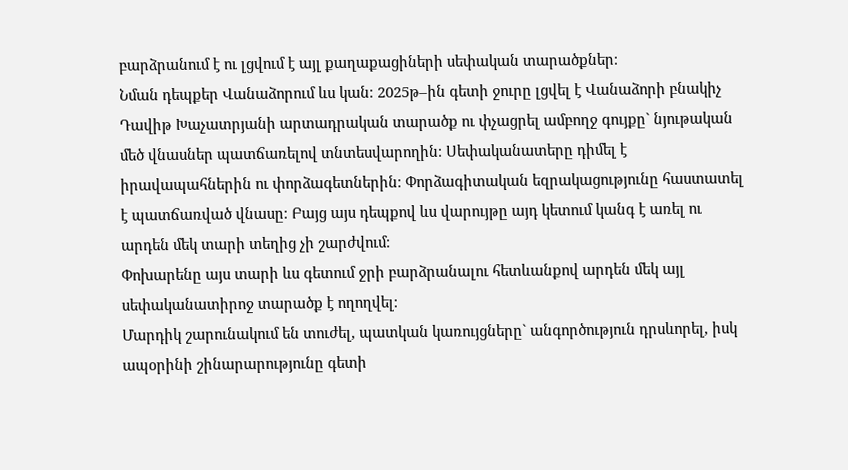բարձրանում է ու լցվում է այլ քաղաքացիների սեփական տարածքներ։
Նման դեպքեր Վանաձորում ևս կան։ 2025թ–ին գետի ջուրը լցվել է Վանաձորի բնակիչ Դավիթ Խաչատրյանի արտադրական տարածք ու փչացրել ամբողջ գույքը` նյութական մեծ վնասներ պատճառելով տնտեսվարողին։ Սեփականատերը դիմել է իրավապահներին ու փորձագետներին։ Փորձագիտական եզրակացությունը հաստատել է պատճառված վնասը։ Բայց այս դեպքով ևս վարույթը այդ կետում կանգ է առել ու արդեն մեկ տարի տեղից չի շարժվում։
Փոխարենը այս տարի ևս գետում ջրի բարձրանալու հետևանքով արդեն մեկ այլ սեփականատիրոջ տարածք է ողողվել։
Մարդիկ շարունակում են տուժել, պատկան կառույցները` անգործություն դրսևորել, իսկ ապօրինի շինարարությունը գետի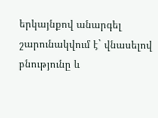երկայնքով անարգել շարունակվում է` վնասելով բնությունը և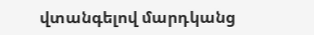վտանգելով մարդկանց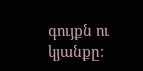գույքն ու կյանքը։